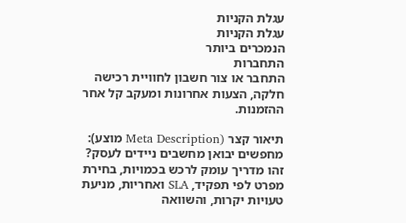עגלת הקניות
עגלת הקניות
הנמכרים ביותר
התחברות
התחבר או צור חשבון לחוויית רכישה חלקה, הצעות אחרונות ומעקב קל אחר ההזמנות.

תיאור קצר (Meta Description מוצע): מחפשים יבואן מחשבים ניידים לעסק? זהו מדריך עומק לרכש בכמויות, בחירת מפרט לפי תפקיד, SLA ואחריות, מניעת טעויות יקרות, והשוואה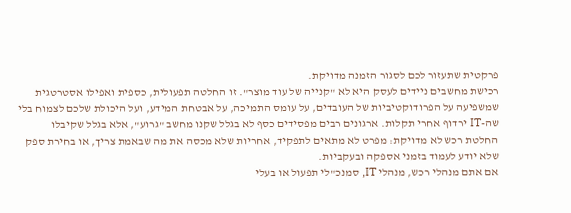פרקטית שתעזור לכם לסגור הזמנה מדויקת.
רכישת מחשבים ניידים לעסק היא לא "קנייה של עוד מוצר". זו החלטה תפעולית, כספית ואפילו אסטרטגית שמשפיעה על הפרודוקטיביות של העובדים, על עומס התמיכה, על אבטחת המידע, ועל היכולת שלכם לצמוח בלי שה-IT ירדוף אחרי תקלות. ארגונים רבים מפסידים כסף לא בגלל שקנו מחשב "גרוע", אלא בגלל שקיבלו החלטת רכש לא מדויקת: מפרט לא מתאים לתפקיד, אחריות שלא מכסה את מה שבאמת צריך, או בחירת ספק שלא יודע לעמוד בזמני אספקה ובעקביות.
אם אתם מנהלי רכש, מנהלי IT, סמנכ"לי תפעול או בעלי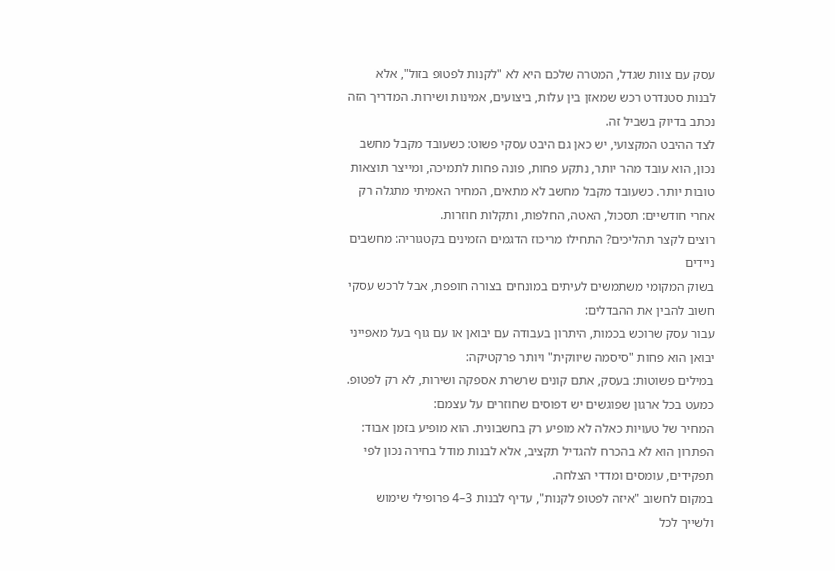עסק עם צוות שגדל, המטרה שלכם היא לא "לקנות לפטופ בזול", אלא לבנות סטנדרט רכש שמאזן בין עלות, ביצועים, אמינות ושירות. המדריך הזה נכתב בדיוק בשביל זה.
לצד ההיבט המקצועי, יש כאן גם היבט עסקי פשוט: כשעובד מקבל מחשב נכון, הוא עובד מהר יותר, נתקע פחות, פונה פחות לתמיכה, ומייצר תוצאות טובות יותר. כשעובד מקבל מחשב לא מתאים, המחיר האמיתי מתגלה רק אחרי חודשיים: תסכול, האטה, החלפות, ותקלות חוזרות.
רוצים לקצר תהליכים? התחילו מריכוז הדגמים הזמינים בקטגוריה: מחשבים ניידים
בשוק המקומי משתמשים לעיתים במונחים בצורה חופפת, אבל לרכש עסקי חשוב להבין את ההבדלים:
עבור עסק שרוכש בכמות, היתרון בעבודה עם יבואן או עם גוף בעל מאפייני יבואן הוא פחות "סיסמה שיווקית" ויותר פרקטיקה:
במילים פשוטות: בעסק, אתם קונים שרשרת אספקה ושירות, לא רק לפטופ.
כמעט בכל ארגון שפוגשים יש דפוסים שחוזרים על עצמם:
המחיר של טעויות כאלה לא מופיע רק בחשבונית. הוא מופיע בזמן אבוד:
הפתרון הוא לא בהכרח להגדיל תקציב, אלא לבנות מודל בחירה נכון לפי תפקידים, עומסים ומדדי הצלחה.
במקום לחשוב "איזה לפטופ לקנות", עדיף לבנות 3–4 פרופילי שימוש ולשייך לכל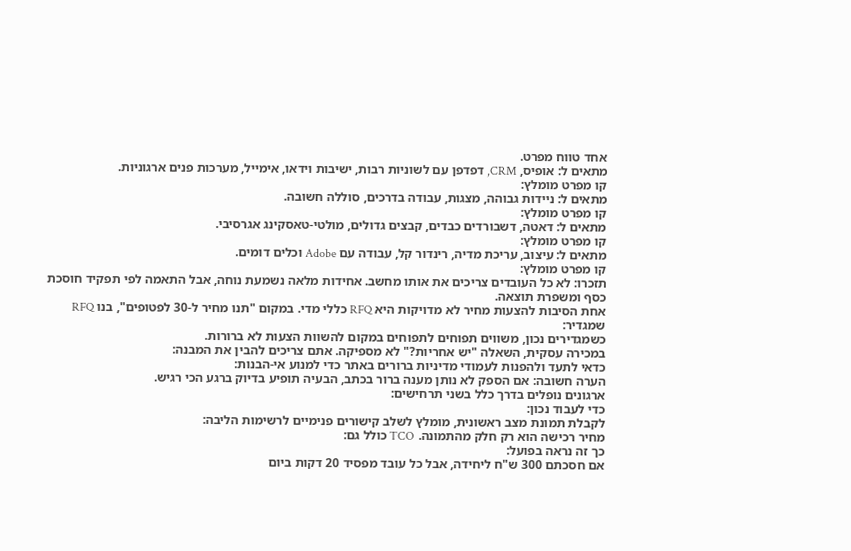אחד טווח מפרט.
מתאים ל: אופיס, CRM, דפדפן עם לשוניות רבות, ישיבות וידאו, אימייל, מערכות פנים ארגוניות.
קו מפרט מומלץ:
מתאים ל: ניידות גבוהה, מצגות, עבודה בדרכים, סוללה חשובה.
קו מפרט מומלץ:
מתאים ל: דאטה, דשבורדים כבדים, קבצים גדולים, מולטי-טאסקינג אגרסיבי.
קו מפרט מומלץ:
מתאים ל: עיצוב, עריכת מדיה, רינדור קל, עבודה עם Adobe וכלים דומים.
קו מפרט מומלץ:
תזכרו: לא כל העובדים צריכים את אותו מחשב. אחידות מלאה נשמעת נוחה, אבל התאמה לפי תפקיד חוסכת כסף ומשפרת תוצאה.
אחת הסיבות להצעות מחיר לא מדויקות היא RFQ כללי מדי. במקום "תנו מחיר ל-30 לפטופים", בנו RFQ שמגדיר:
כשמגדירים נכון, משווים תפוחים לתפוחים במקום להשוות הצעות לא ברורות.
במכירה עסקית, השאלה "יש אחריות?" לא מספיקה. אתם צריכים להבין את המבנה:
כדאי לתעד ולהפנות לעמודי מדיניות ברורים באתר כדי למנוע אי-הבנות:
הערה חשובה: אם הספק לא נותן מענה ברור בכתב, הבעיה תופיע בדיוק ברגע הכי רגיש.
ארגונים נופלים בדרך כלל בשני תרחישים:
כדי לעבוד נכון:
לקבלת תמונת מצב ראשונית, מומלץ לשלב קישורים פנימיים לרשימות הליבה:
מחיר רכישה הוא רק חלק מהתמונה. TCO כולל גם:
כך זה נראה בפועל:
אם חסכתם 300 ש"ח ליחידה, אבל כל עובד מפסיד 20 דקות ביום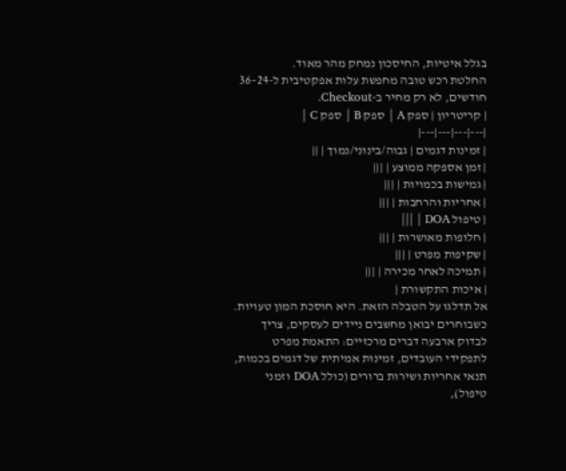בגלל איטיות, החיסכון נמחק מהר מאוד.
החלטת רכש טובה מחפשת עלות אפקטיבית ל-24–36 חודשים, לא רק מחיר ב-Checkout.
| קריטריון | ספק A | ספק B | ספק C |
|---|---|---|---|
| זמינות דגמים | גבוה/בינוני/נמוך | ||
| זמן אספקה ממוצע | |||
| גמישות בכמויות | |||
| אחריות והרחבות | |||
| טיפול DOA | |||
| חלופות מאושרות | |||
| שקיפות מפרט | |||
| תמיכה לאחר מכירה | |||
| איכות התקשורת |
אל תדלגו על הטבלה הזאת. היא חוסכת המון טעויות.
כשבוחרים יבואן מחשבים ניידים לעסקים, צריך לבדוק ארבעה דברים מרכזיים: התאמת מפרט לתפקידי העובדים, זמינות אמיתית של דגמים בכמות, תנאי אחריות ושירות ברורים (כולל DOA וזמני טיפול),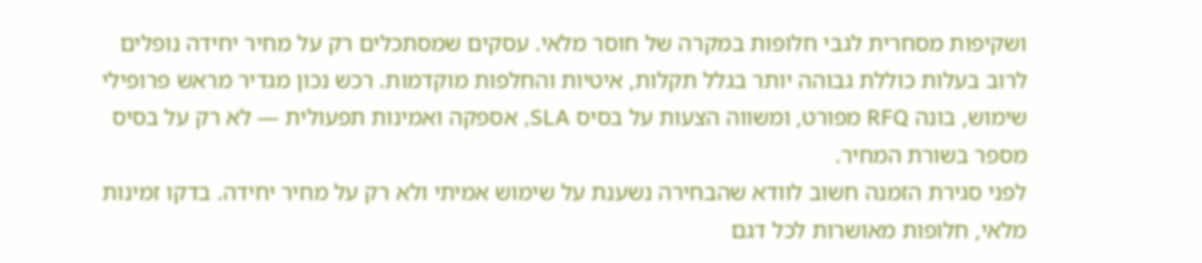ושקיפות מסחרית לגבי חלופות במקרה של חוסר מלאי. עסקים שמסתכלים רק על מחיר יחידה נופלים לרוב בעלות כוללת גבוהה יותר בגלל תקלות, איטיות והחלפות מוקדמות. רכש נכון מגדיר מראש פרופילי שימוש, בונה RFQ מפורט, ומשווה הצעות על בסיס SLA, אספקה ואמינות תפעולית — לא רק על בסיס מספר בשורת המחיר.
לפני סגירת הזמנה חשוב לוודא שהבחירה נשענת על שימוש אמיתי ולא רק על מחיר יחידה. בדקו זמינות מלאי, חלופות מאושרות לכל דגם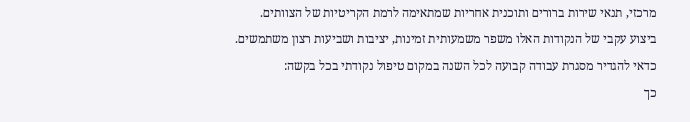מרכזי, תנאי שירות ברורים ותוכנית אחריות שמתאימה לרמת הקריטיות של הצוותים.
ביצוע עקבי של הנקודות האלו משפר משמעותית זמינות, יציבות ושביעות רצון משתמשים.
כדאי להגדיר מסגרת עבודה קבועה לכל השנה במקום טיפול נקודתי בכל בקשה:
כך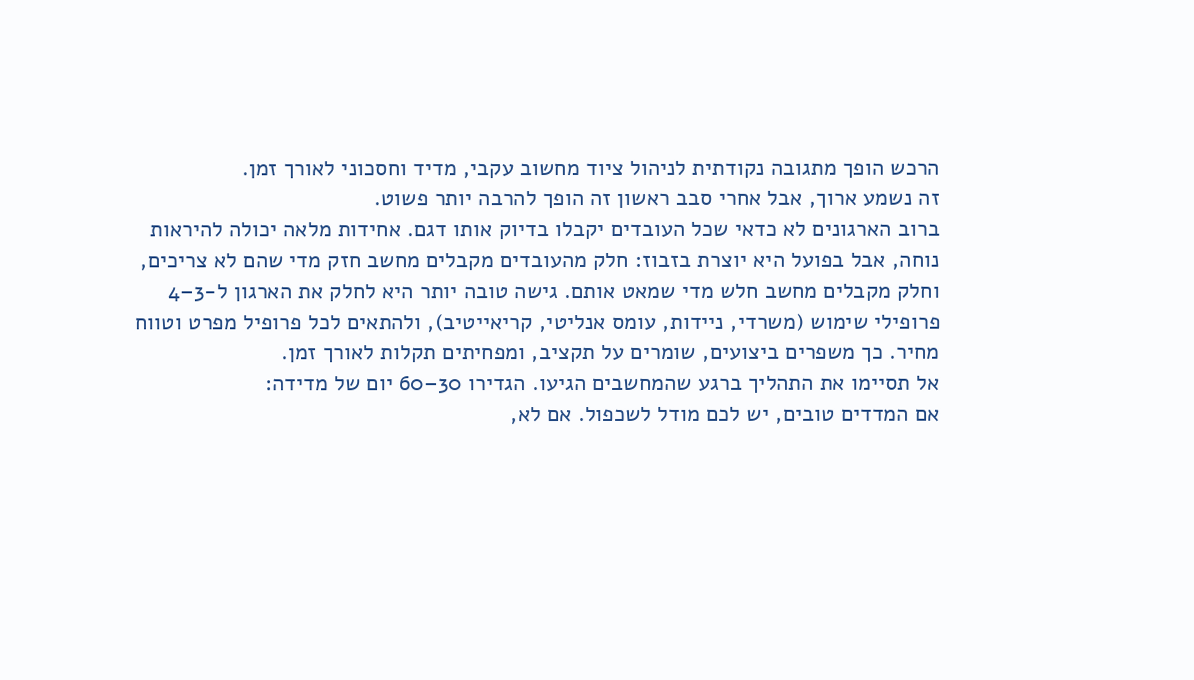הרכש הופך מתגובה נקודתית לניהול ציוד מחשוב עקבי, מדיד וחסכוני לאורך זמן.
זה נשמע ארוך, אבל אחרי סבב ראשון זה הופך להרבה יותר פשוט.
ברוב הארגונים לא כדאי שכל העובדים יקבלו בדיוק אותו דגם. אחידות מלאה יכולה להיראות נוחה, אבל בפועל היא יוצרת בזבוז: חלק מהעובדים מקבלים מחשב חזק מדי שהם לא צריכים, וחלק מקבלים מחשב חלש מדי שמאט אותם. גישה טובה יותר היא לחלק את הארגון ל-3–4 פרופילי שימוש (משרדי, ניידות, עומס אנליטי, קריאייטיב), ולהתאים לכל פרופיל מפרט וטווח מחיר. כך משפרים ביצועים, שומרים על תקציב, ומפחיתים תקלות לאורך זמן.
אל תסיימו את התהליך ברגע שהמחשבים הגיעו. הגדירו 30–60 יום של מדידה:
אם המדדים טובים, יש לכם מודל לשכפול. אם לא,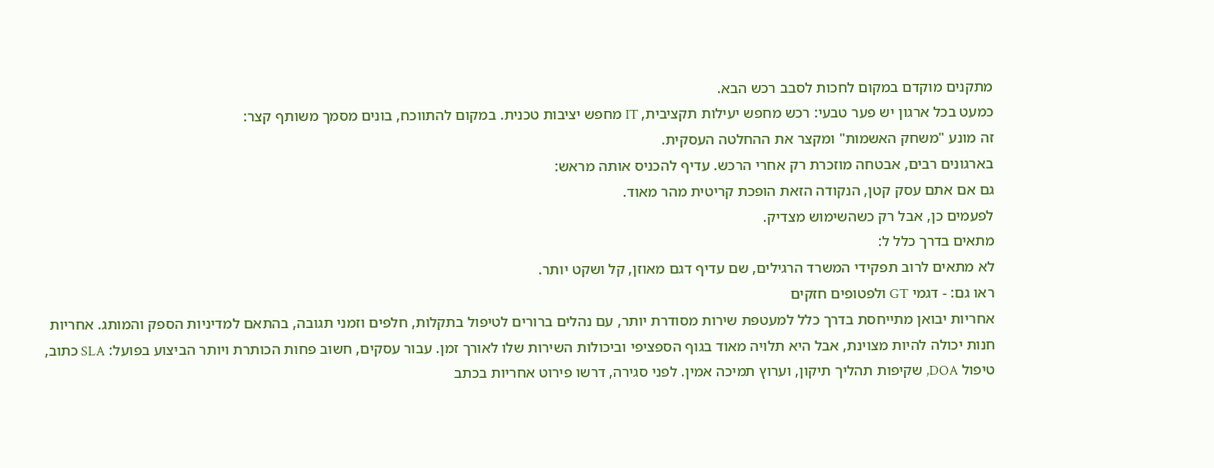מתקנים מוקדם במקום לחכות לסבב רכש הבא.
כמעט בכל ארגון יש פער טבעי: רכש מחפש יעילות תקציבית, IT מחפש יציבות טכנית. במקום להתווכח, בונים מסמך משותף קצר:
זה מונע "משחק האשמות" ומקצר את ההחלטה העסקית.
בארגונים רבים, אבטחה מוזכרת רק אחרי הרכש. עדיף להכניס אותה מראש:
גם אם אתם עסק קטן, הנקודה הזאת הופכת קריטית מהר מאוד.
לפעמים כן, אבל רק כשהשימוש מצדיק.
מתאים בדרך כלל ל:
לא מתאים לרוב תפקידי המשרד הרגילים, שם עדיף דגם מאוזן, קל ושקט יותר.
ראו גם: - דגמי GT ולפטופים חזקים
אחריות יבואן מתייחסת בדרך כלל למעטפת שירות מסודרת יותר, עם נהלים ברורים לטיפול בתקלות, חלפים וזמני תגובה, בהתאם למדיניות הספק והמותג. אחריות חנות יכולה להיות מצוינת, אבל היא תלויה מאוד בגוף הספציפי וביכולות השירות שלו לאורך זמן. עבור עסקים, חשוב פחות הכותרת ויותר הביצוע בפועל: SLA כתוב, טיפול DOA, שקיפות תהליך תיקון, וערוץ תמיכה אמין. לפני סגירה, דרשו פירוט אחריות בכתב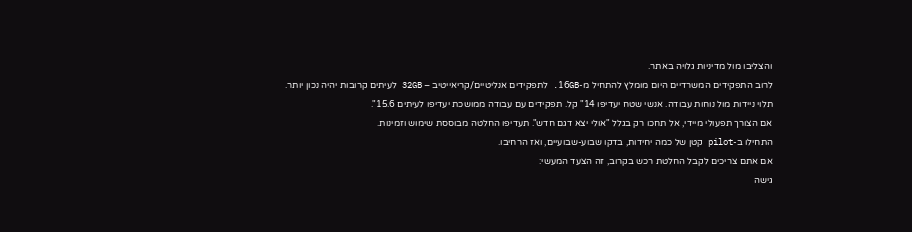והצליבו מול מדיניות גלויה באתר.
לרוב התפקידים המשרדיים היום מומלץ להתחיל מ-16GB. לתפקידים אנליטיים/קריאייטיב – 32GB לעיתים קרובות יהיה נכון יותר.
תלוי ניידות מול נוחות עבודה. אנשי שטח יעדיפו 14" קל. תפקידים עם עבודה ממושכת יעדיפו לעיתים 15.6".
אם הצורך תפעולי מיידי, אל תחכו רק בגלל "אולי יצא דגם חדש". תעדיפו החלטה מבוססת שימוש וזמינות.
התחילו ב-pilot קטן של כמה יחידות, בדקו שבוע-שבועיים, ואז הרחיבו.
אם אתם צריכים לקבל החלטת רכש בקרוב, זה הצעד המעשי:
גישה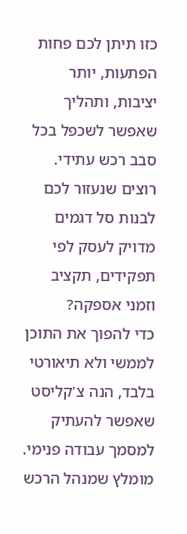כזו תיתן לכם פחות הפתעות, יותר יציבות, ותהליך שאפשר לשכפל בכל סבב רכש עתידי.
רוצים שנעזור לכם לבנות סל דגמים מדויק לעסק לפי תפקידים, תקציב וזמני אספקה?
כדי להפוך את התוכן לממשי ולא תיאורטי בלבד, הנה צ'קליסט שאפשר להעתיק למסמך עבודה פנימי. מומלץ שמנהל הרכש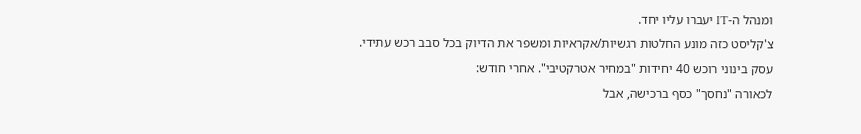ומנהל ה-IT יעברו עליו יחד.
צ'קליסט כזה מונע החלטות רגשיות/אקראיות ומשפר את הדיוק בכל סבב רכש עתידי.
עסק בינוני רוכש 40 יחידות "במחיר אטרקטיבי". אחרי חודש:
לכאורה "נחסך" כסף ברכישה, אבל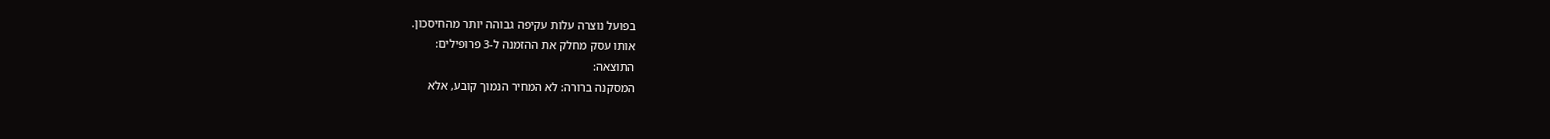בפועל נוצרה עלות עקיפה גבוהה יותר מהחיסכון.
אותו עסק מחלק את ההזמנה ל-3 פרופילים:
התוצאה:
המסקנה ברורה: לא המחיר הנמוך קובע, אלא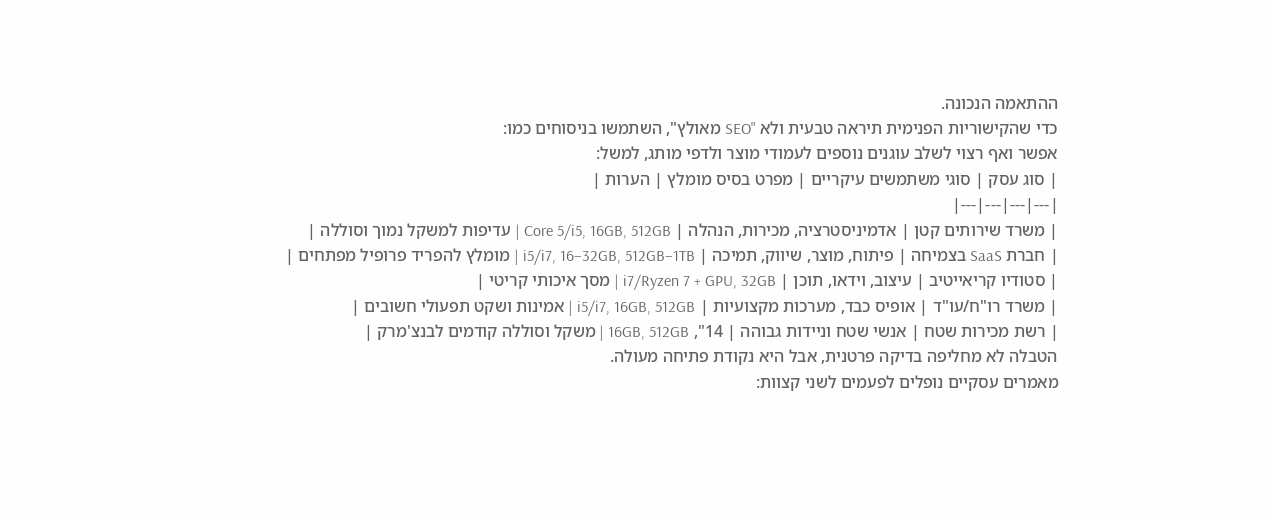ההתאמה הנכונה.
כדי שהקישוריות הפנימית תיראה טבעית ולא "SEO מאולץ", השתמשו בניסוחים כמו:
אפשר ואף רצוי לשלב עוגנים נוספים לעמודי מוצר ולדפי מותג, למשל:
| סוג עסק | סוגי משתמשים עיקריים | מפרט בסיס מומלץ | הערות |
|---|---|---|---|
| משרד שירותים קטן | אדמיניסטרציה, מכירות, הנהלה | Core 5/i5, 16GB, 512GB | עדיפות למשקל נמוך וסוללה |
| חברת SaaS בצמיחה | פיתוח, מוצר, שיווק, תמיכה | i5/i7, 16–32GB, 512GB–1TB | מומלץ להפריד פרופיל מפתחים |
| סטודיו קריאייטיב | עיצוב, וידאו, תוכן | i7/Ryzen 7 + GPU, 32GB | מסך איכותי קריטי |
| משרד רו"ח/עו"ד | אופיס כבד, מערכות מקצועיות | i5/i7, 16GB, 512GB | אמינות ושקט תפעולי חשובים |
| רשת מכירות שטח | אנשי שטח וניידות גבוהה | 14", 16GB, 512GB | משקל וסוללה קודמים לבנצ'מרק |
הטבלה לא מחליפה בדיקה פרטנית, אבל היא נקודת פתיחה מעולה.
מאמרים עסקיים נופלים לפעמים לשני קצוות: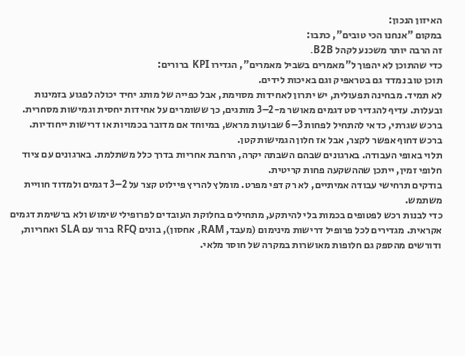האיזון הנכון:
במקום "אנחנו הכי טובים", כתבו:
זה הרבה יותר משכנע לקהל B2B.
כדי שהתוכן לא יהפוך ל"מאמרים בשביל מאמרים", הגדירו KPI ברורים:
תוכן טוב נמדד גם בטראפיק וגם באיכות לידים.
לא תמיד. מבחינה תפעולית, יש יתרון לאחידות מסוימת, אבל כפייה של מותג יחיד יכולה לפגוע בזמינות ובעלות. עדיף להגדיר סט דגמים מאושר מ-2–3 מותגים, כך ששומרים על אחידות יחסית וגמישות מסחרית.
ברכש שגרתי, כדאי להתחיל לפחות 3–6 שבועות מראש, במיוחד אם מדובר בכמויות או דרישות ייחודיות. ברכש דחוף אפשר לקצר, אבל אז חלון הגמישות קטן.
תלוי באופי העבודה. בארגונים שבהם השבתה יקרה, הרחבת אחריות בדרך כלל משתלמת. בארגונים עם ציוד חלופי זמין, ייתכן שההשקעה פחות קריטית.
בודקים תרחישי עבודה אמיתיים, לא רק דפי מפרט. מומלץ להריץ פיילוט קצר על 2–3 דגמים ולמדוד חוויית משתמש.
כדי לבנות רכש לפטופים בכמות בלי להיתקע, מתחילים בחלוקת העובדים לפרופילי שימוש ולא ברשימת דגמים אקראית. מגדירים לכל פרופיל דרישות מינימום (מעבד, RAM, אחסון), בונים RFQ ברור עם SLA ואחריות, ודורשים מהספק גם חלופות מאושרות במקרה של חוסר מלאי.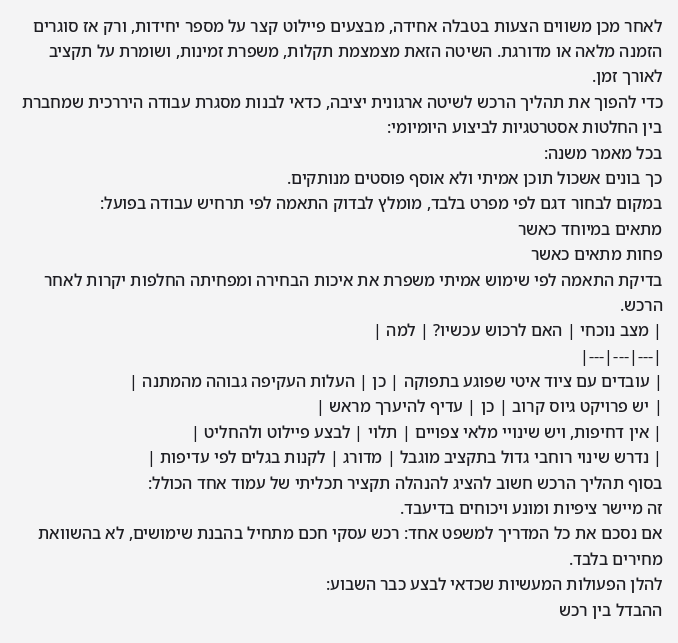לאחר מכן משווים הצעות בטבלה אחידה, מבצעים פיילוט קצר על מספר יחידות, ורק אז סוגרים הזמנה מלאה או מדורגת. השיטה הזאת מצמצמת תקלות, משפרת זמינות, ושומרת על תקציב לאורך זמן.
כדי להפוך את תהליך הרכש לשיטה ארגונית יציבה, כדאי לבנות מסגרת עבודה היררכית שמחברת בין החלטות אסטרטגיות לביצוע היומיומי:
בכל מאמר משנה:
כך בונים אשכול תוכן אמיתי ולא אוסף פוסטים מנותקים.
במקום לבחור דגם לפי מפרט בלבד, מומלץ לבדוק התאמה לפי תרחיש עבודה בפועל:
מתאים במיוחד כאשר
פחות מתאים כאשר
בדיקת התאמה לפי שימוש אמיתי משפרת את איכות הבחירה ומפחיתה החלפות יקרות לאחר הרכש.
| מצב נוכחי | האם לרכוש עכשיו? | למה |
|---|---|---|
| עובדים עם ציוד איטי שפוגע בתפוקה | כן | העלות העקיפה גבוהה מהמתנה |
| יש פרויקט גיוס קרוב | כן | עדיף להיערך מראש |
| אין דחיפות, ויש שינויי מלאי צפויים | תלוי | לבצע פיילוט ולהחליט |
| נדרש שינוי רוחבי גדול בתקציב מוגבל | מדורג | לקנות בגלים לפי עדיפות |
בסוף תהליך הרכש חשוב להציג להנהלה תקציר תכליתי של עמוד אחד הכולל:
זה מיישר ציפיות ומונע ויכוחים בדיעבד.
אם נסכם את כל המדריך למשפט אחד: רכש עסקי חכם מתחיל בהבנת שימושים, לא בהשוואת מחירים בלבד.
להלן הפעולות המעשיות שכדאי לבצע כבר השבוע:
ההבדל בין רכש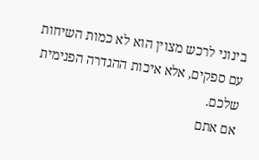בינוני לרכש מצוין הוא לא כמות השיחות עם ספקים, אלא איכות ההגדרה הפנימית שלכם.
אם אתם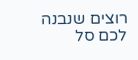רוצים שנבנה לכם סל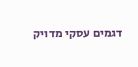דגמים עסקי מדויק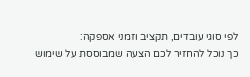לפי סוגי עובדים, תקציב וזמני אספקה:
כך נוכל להחזיר לכם הצעה שמבוססת על שימוש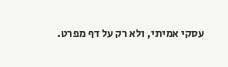עסקי אמיתי, ולא רק על דף מפרט.